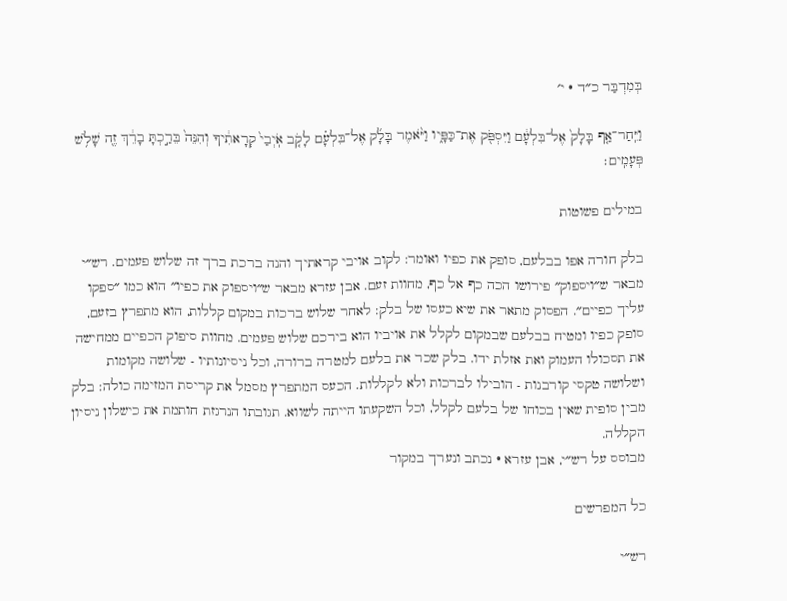בְּמִדְבַּר כ״ד · י׳

וַיִּֽחַר־אַ֤ף בָּלָק֙ אֶל־בִּלְעָ֔ם וַיִּסְפֹּ֖ק אֶת־כַּפָּ֑יו וַיֹּ֨אמֶר בָּלָ֜ק אֶל־בִּלְעָ֗ם לָקֹ֤ב אֹֽיְבַי֙ קְרָאתִ֔יךָ וְהִנֵּה֙ בֵּרַ֣כְתָּ בָרֵ֔ךְ זֶ֖ה שָׁלֹ֥שׁ פְּעָמִֽים׃

במילים פשוטות

בלק חורה אפו בבלעם, סופק את כפיו ואומר: לקוב אויבי קראתיך והנה ברכת ברך זה שלוש פעמים. רש״י מבאר ש״ויספוק״ פירושו הכה כף אל כף, מחוות זעם. אבן עזרא מבאר ש״ויספוק את כפיו״ הוא כמו ״ספקו עליך כפיים״. הפסוק מתאר את שיא כעסו של בלק: לאחר שלוש ברכות במקום קללות, הוא מתפרץ בזעם, סופק כפיו ומטיח בבלעם שבמקום לקלל את אויביו הוא בירכם שלוש פעמים. מחוות סיפוק הכפיים ממחישה את תסכולו העמוק ואת אזלת ידו. בלק שכר את בלעם למטרה ברורה, וכל ניסיונותיו - שלושה מקומות ושלושה טקסי קורבנות - הובילו לברכות ולא לקללות. הכעס המתפרץ מסמל את קריסת המזימה כולה: בלק מבין סופית שאין בכוחו של בלעם לקלל, וכל השקעתו הייתה לשווא. תגובתו הנרגזת חותמת את כישלון ניסיון הקללה.
מבוסס על רש״י, אבן עזרא · נכתב ונערך במקור

כל המפרשים

רש״י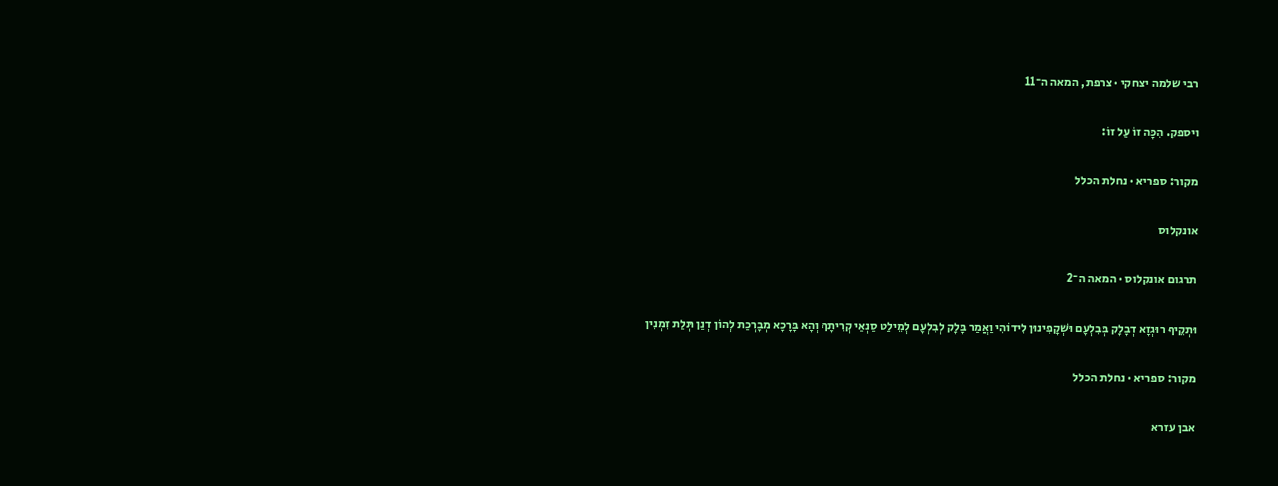רבי שלמה יצחקי · צרפת, המאה ה־11

ויספק. הִכָּה זוֹ עַל זוֹ:

מקור: ספריא · נחלת הכלל

אונקלוס

תרגום אונקלוס · המאה ה־2

וּתְקֵיף רוּגְזָא דְבָלָק בְּבִלְעָם וּשְׁקָפִינוּן לִידוֹהִי וַאֲמַר בָּלָק לְבִלְעָם לְמֵילַט סַנְאַי קְרִיתָךְ וְהָא בָּרָכָא מְבָרְכַת לְהוֹן דְנַן תְּלַת זִמְנִין

מקור: ספריא · נחלת הכלל

אבן עזרא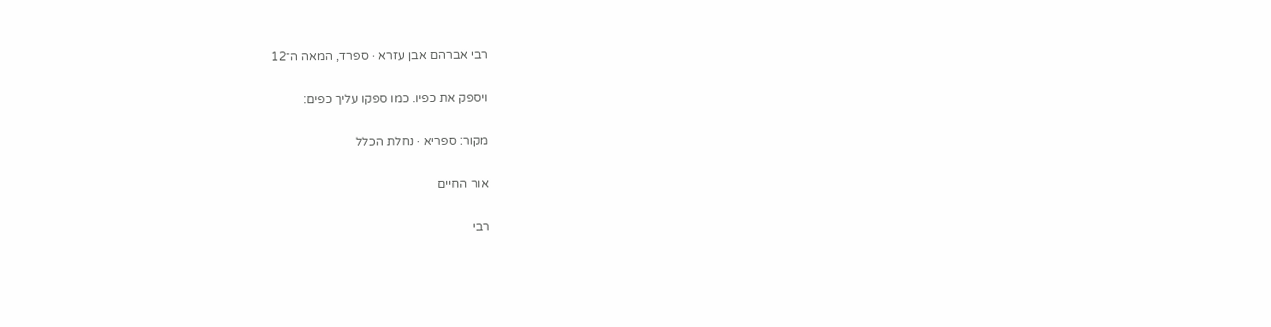רבי אברהם אבן עזרא · ספרד, המאה ה־12

ויספק את כפיו. כמו ספקו עליך כפים:

מקור: ספריא · נחלת הכלל

אור החיים

רבי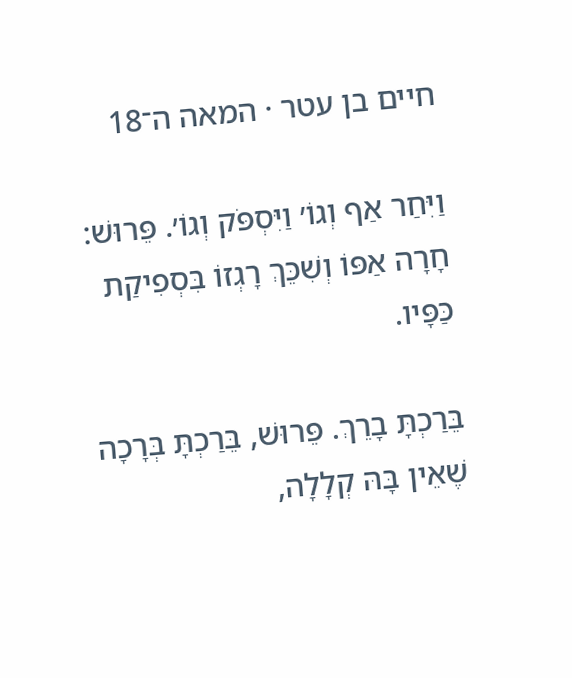חיים בן עטר · המאה ה־18

וַיִּחַר אַף וְגוֹ׳ וַיִּסְפֹּק וְגוֹ׳. פֵּרוּשׁ: חָרָה אַפּוֹ וְשִׁכֵּךְ רָגְזוֹ בִּסְפִיקַת כַּפָּיו.

בֵּרַכְתָּ בָרֵךְ. פֵּרוּשׁ, בֵּרַכְתָּ בְּרָכָה שֶׁאֵין בָּהּ קְלָלָה,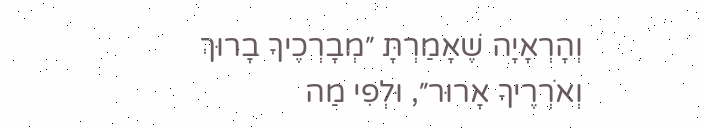וְהָרְאָיָה שֶׁאָמַרְתָּ ״מְבָרְכֶיךָ בָרוּךְ וְאֹרְרֶיךָ אָרוּר״, וּלְפִי מַה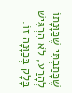שֶׁכָּתַבְתִּי שֶׁכַּוָּנָתוֹ לְהָרַע, לֹא הִרְגִּישׁ בָּלָק בְּכַוָּנָה זוֹ.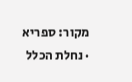מקור: ספריא · נחלת הכלל